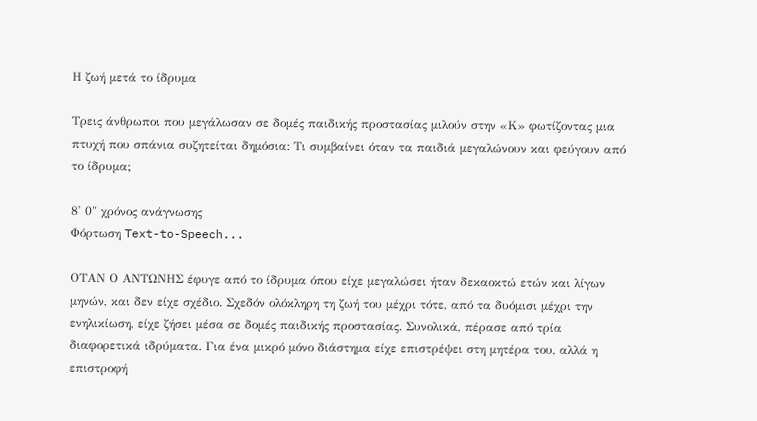Η ζωή μετά το ίδρυμα

Τρεις άνθρωποι που μεγάλωσαν σε δομές παιδικής προστασίας μιλούν στην «Κ» φωτίζοντας μια πτυχή που σπάνια συζητείται δημόσια: Τι συμβαίνει όταν τα παιδιά μεγαλώνουν και φεύγουν από το ίδρυμα;

8' 0" χρόνος ανάγνωσης
Φόρτωση Text-to-Speech...

ΟΤΑΝ Ο ΑΝΤΩΝΗΣ έφυγε από το ίδρυμα όπου είχε μεγαλώσει ήταν δεκαοκτώ ετών και λίγων μηνών, και δεν είχε σχέδιο. Σχεδόν ολόκληρη τη ζωή του μέχρι τότε, από τα δυόμισι μέχρι την ενηλικίωση, είχε ζήσει μέσα σε δομές παιδικής προστασίας. Συνολικά, πέρασε από τρία διαφορετικά ιδρύματα. Για ένα μικρό μόνο διάστημα είχε επιστρέψει στη μητέρα του, αλλά η επιστροφή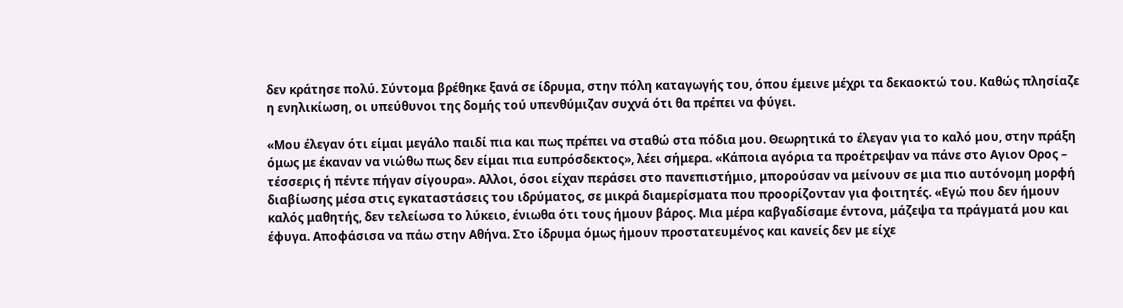δεν κράτησε πολύ. Σύντομα βρέθηκε ξανά σε ίδρυμα, στην πόλη καταγωγής του, όπου έμεινε μέχρι τα δεκαοκτώ του. Καθώς πλησίαζε η ενηλικίωση, οι υπεύθυνοι της δομής τού υπενθύμιζαν συχνά ότι θα πρέπει να φύγει.

«Μου έλεγαν ότι είμαι μεγάλο παιδί πια και πως πρέπει να σταθώ στα πόδια μου. Θεωρητικά το έλεγαν για το καλό μου, στην πράξη όμως με έκαναν να νιώθω πως δεν είμαι πια ευπρόσδεκτος», λέει σήμερα. «Κάποια αγόρια τα προέτρεψαν να πάνε στο Αγιον Ορος – τέσσερις ή πέντε πήγαν σίγουρα». Αλλοι, όσοι είχαν περάσει στο πανεπιστήμιο, μπορούσαν να μείνουν σε μια πιο αυτόνομη μορφή διαβίωσης μέσα στις εγκαταστάσεις του ιδρύματος, σε μικρά διαμερίσματα που προορίζονταν για φοιτητές. «Εγώ που δεν ήμουν καλός μαθητής, δεν τελείωσα το λύκειο, ένιωθα ότι τους ήμουν βάρος. Μια μέρα καβγαδίσαμε έντονα, μάζεψα τα πράγματά μου και έφυγα. Αποφάσισα να πάω στην Αθήνα. Στο ίδρυμα όμως ήμουν προστατευμένος και κανείς δεν με είχε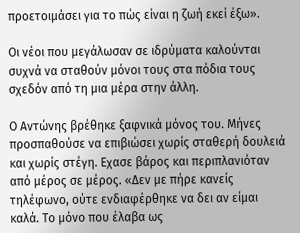προετοιμάσει για το πώς είναι η ζωή εκεί έξω».

Οι νέοι που μεγάλωσαν σε ιδρύματα καλούνται συχνά να σταθούν μόνοι τους στα πόδια τους σχεδόν από τη μια μέρα στην άλλη.

Ο Αντώνης βρέθηκε ξαφνικά μόνος του. Μήνες προσπαθούσε να επιβιώσει χωρίς σταθερή δουλειά και χωρίς στέγη. Εχασε βάρος και περιπλανιόταν από μέρος σε μέρος. «Δεν με πήρε κανείς τηλέφωνο, ούτε ενδιαφέρθηκε να δει αν είμαι καλά. Το μόνο που έλαβα ως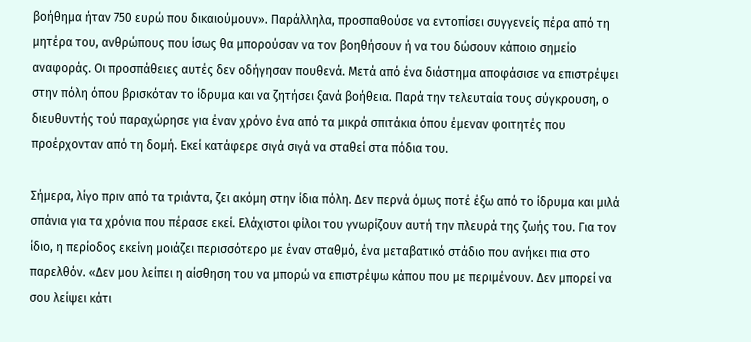βοήθημα ήταν 750 ευρώ που δικαιούμουν». Παράλληλα, προσπαθούσε να εντοπίσει συγγενείς πέρα από τη μητέρα του, ανθρώπους που ίσως θα μπορούσαν να τον βοηθήσουν ή να του δώσουν κάποιο σημείο αναφοράς. Οι προσπάθειες αυτές δεν οδήγησαν πουθενά. Μετά από ένα διάστημα αποφάσισε να επιστρέψει στην πόλη όπου βρισκόταν το ίδρυμα και να ζητήσει ξανά βοήθεια. Παρά την τελευταία τους σύγκρουση, ο διευθυντής τού παραχώρησε για έναν χρόνο ένα από τα μικρά σπιτάκια όπου έμεναν φοιτητές που προέρχονταν από τη δομή. Εκεί κατάφερε σιγά σιγά να σταθεί στα πόδια του.

Σήμερα, λίγο πριν από τα τριάντα, ζει ακόμη στην ίδια πόλη. Δεν περνά όμως ποτέ έξω από το ίδρυμα και μιλά σπάνια για τα χρόνια που πέρασε εκεί. Ελάχιστοι φίλοι του γνωρίζουν αυτή την πλευρά της ζωής του. Για τον ίδιο, η περίοδος εκείνη μοιάζει περισσότερο με έναν σταθμό, ένα μεταβατικό στάδιο που ανήκει πια στο παρελθόν. «Δεν μου λείπει η αίσθηση του να μπορώ να επιστρέψω κάπου που με περιμένουν. Δεν μπορεί να σου λείψει κάτι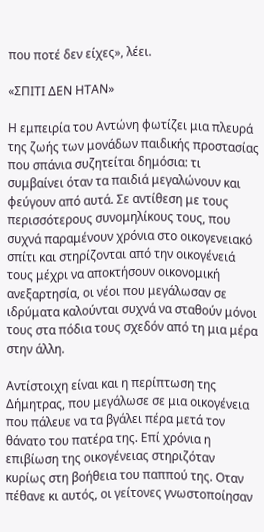που ποτέ δεν είχες», λέει.

«ΣΠΙΤΙ ΔΕΝ ΗΤΑΝ»

Η εμπειρία του Αντώνη φωτίζει μια πλευρά της ζωής των μονάδων παιδικής προστασίας που σπάνια συζητείται δημόσια: τι συμβαίνει όταν τα παιδιά μεγαλώνουν και φεύγουν από αυτά. Σε αντίθεση με τους περισσότερους συνομηλίκους τους, που συχνά παραμένουν χρόνια στο οικογενειακό σπίτι και στηρίζονται από την οικογένειά τους μέχρι να αποκτήσουν οικονομική ανεξαρτησία, οι νέοι που μεγάλωσαν σε ιδρύματα καλούνται συχνά να σταθούν μόνοι τους στα πόδια τους σχεδόν από τη μια μέρα στην άλλη.

Αντίστοιχη είναι και η περίπτωση της Δήμητρας, που μεγάλωσε σε μια οικογένεια που πάλευε να τα βγάλει πέρα μετά τον θάνατο του πατέρα της. Επί χρόνια η επιβίωση της οικογένειας στηριζόταν κυρίως στη βοήθεια του παππού της. Οταν πέθανε κι αυτός, οι γείτονες γνωστοποίησαν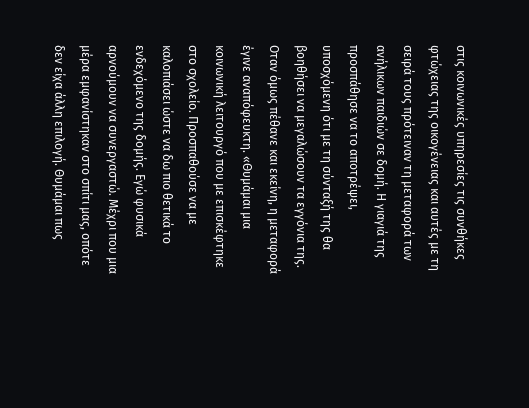στις κοινωνικές υπηρεσίες τις συνθήκες φτώχειας της οικογένειας και αυτές με τη σειρά τους πρότειναν τη μεταφορά των ανήλικων παιδιών σε δομή. Η γιαγιά της προσπάθησε να το αποτρέψει, υποσχόμενη ότι με τη σύνταξή της θα βοηθήσει να μεγαλώσουν τα εγγόνια της. Οταν όμως πέθανε και εκείνη, η μεταφορά έγινε αναπόφευκτη. «Θυμάμαι μια κοινωνική λειτουργό που με επισκέφτηκε στο σχολείο. Προσπαθούσε να με καλοπιάσει ώστε να δω πιο θετικά το ενδεχόμενο της δομής. Εγώ φυσικά αρνούμουν να συνεργαστώ. Μέχρι που μια μέρα εμφανίστηκαν στο σπίτι μας, οπότε δεν είχα άλλη επιλογή. Θυμάμαι πως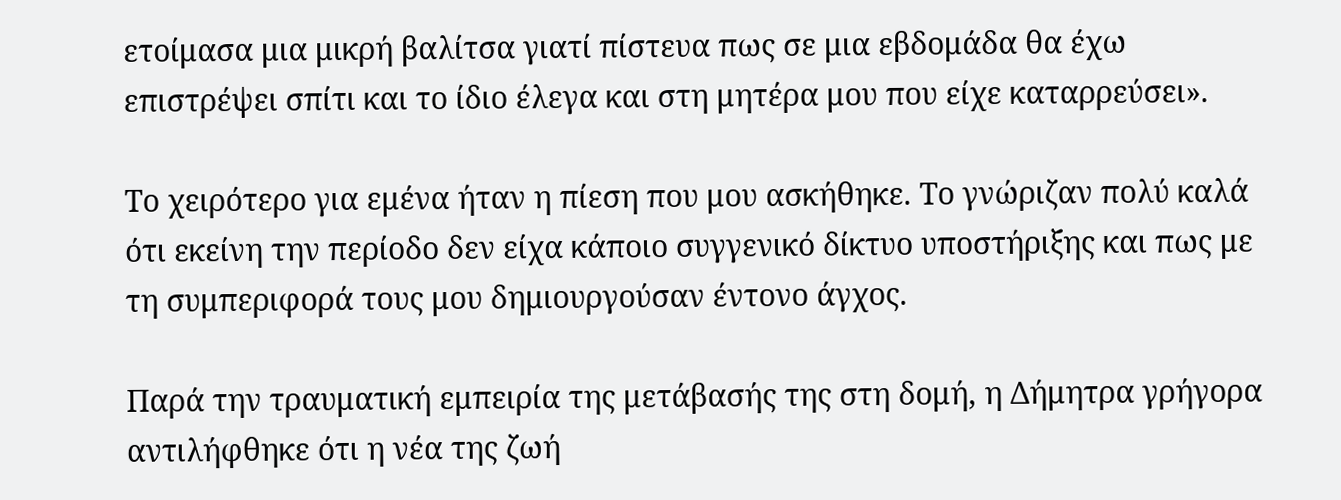ετοίμασα μια μικρή βαλίτσα γιατί πίστευα πως σε μια εβδομάδα θα έχω επιστρέψει σπίτι και το ίδιο έλεγα και στη μητέρα μου που είχε καταρρεύσει».

Το χειρότερο για εμένα ήταν η πίεση που μου ασκήθηκε. Το γνώριζαν πολύ καλά ότι εκείνη την περίοδο δεν είχα κάποιο συγγενικό δίκτυο υποστήριξης και πως με τη συμπεριφορά τους μου δημιουργούσαν έντονο άγχος.

Παρά την τραυματική εμπειρία της μετάβασής της στη δομή, η Δήμητρα γρήγορα αντιλήφθηκε ότι η νέα της ζωή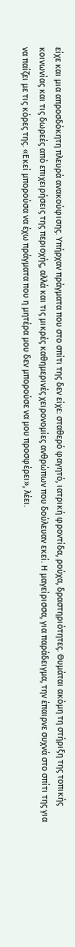είχε και μια απροσδόκητη πλευρά ανακούφισης. Υπήρχαν πράγματα που στο σπίτι της δεν είχε: σταθερό φαγητό, ιατρική φροντίδα, ρούχα, δραστηριότητες. Θυμάται ακόμη τη στήριξη της τοπικής κοινωνίας και τις δωρεές από επιχειρήσεις της περιοχής, αλλά και τις μικρές καθημερινές χειρονομίες ανθρώπων που δούλευαν εκεί. Η μαγείρισσα, για παράδειγμα, την έπαιρνε συχνά στο σπίτι της για να παίζει με τις κόρες της. «Εκεί μπορούσα να έχω πράγματα που η μητέρα μου δεν μπορούσε να μου προσφέρει», λέει.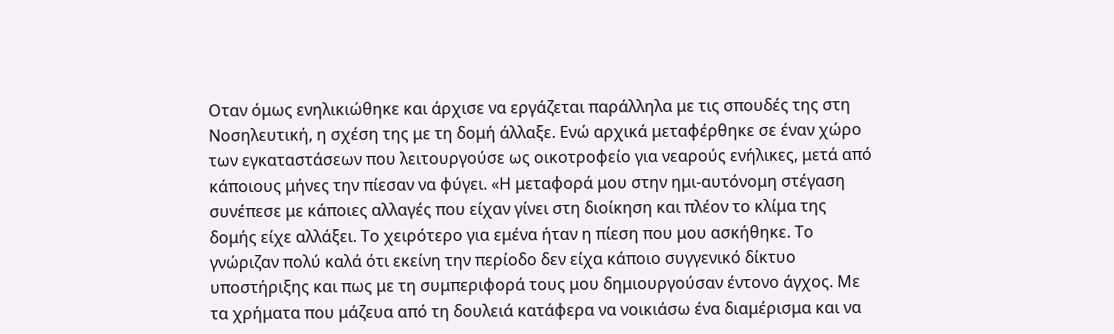Οταν όμως ενηλικιώθηκε και άρχισε να εργάζεται παράλληλα με τις σπουδές της στη Νοσηλευτική, η σχέση της με τη δομή άλλαξε. Ενώ αρχικά μεταφέρθηκε σε έναν χώρο των εγκαταστάσεων που λειτουργούσε ως οικοτροφείο για νεαρούς ενήλικες, μετά από κάποιους μήνες την πίεσαν να φύγει. «Η μεταφορά μου στην ημι-αυτόνομη στέγαση συνέπεσε με κάποιες αλλαγές που είχαν γίνει στη διοίκηση και πλέον το κλίμα της δομής είχε αλλάξει. Το χειρότερο για εμένα ήταν η πίεση που μου ασκήθηκε. Το γνώριζαν πολύ καλά ότι εκείνη την περίοδο δεν είχα κάποιο συγγενικό δίκτυο υποστήριξης και πως με τη συμπεριφορά τους μου δημιουργούσαν έντονο άγχος. Με τα χρήματα που μάζευα από τη δουλειά κατάφερα να νοικιάσω ένα διαμέρισμα και να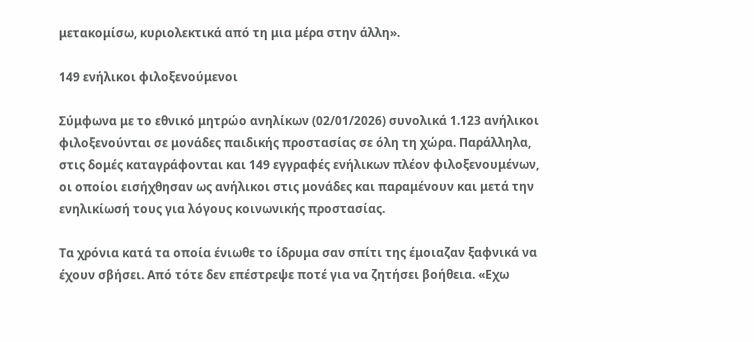μετακομίσω, κυριολεκτικά από τη μια μέρα στην άλλη».

149 ενήλικοι φιλοξενούμενοι

Σύμφωνα με το εθνικό μητρώο ανηλίκων (02/01/2026) συνολικά 1.123 ανήλικοι φιλοξενούνται σε μονάδες παιδικής προστασίας σε όλη τη χώρα. Παράλληλα, στις δομές καταγράφονται και 149 εγγραφές ενήλικων πλέον φιλοξενουμένων, οι οποίοι εισήχθησαν ως ανήλικοι στις μονάδες και παραμένουν και μετά την ενηλικίωσή τους για λόγους κοινωνικής προστασίας.

Τα χρόνια κατά τα οποία ένιωθε το ίδρυμα σαν σπίτι της έμοιαζαν ξαφνικά να έχουν σβήσει. Από τότε δεν επέστρεψε ποτέ για να ζητήσει βοήθεια. «Εχω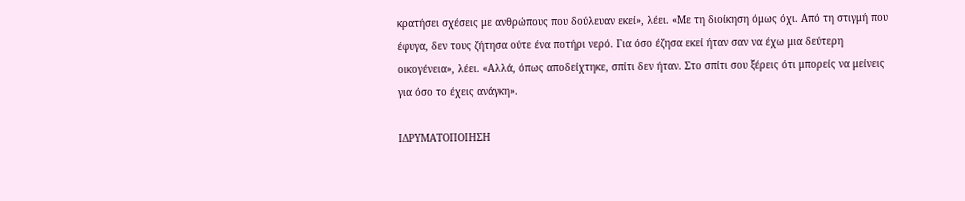κρατήσει σχέσεις με ανθρώπους που δούλευαν εκεί», λέει. «Με τη διοίκηση όμως όχι. Από τη στιγμή που έφυγα, δεν τους ζήτησα ούτε ένα ποτήρι νερό. Για όσο έζησα εκεί ήταν σαν να έχω μια δεύτερη οικογένεια», λέει. «Αλλά, όπως αποδείχτηκε, σπίτι δεν ήταν. Στο σπίτι σου ξέρεις ότι μπορείς να μείνεις για όσο το έχεις ανάγκη».

ΙΔΡΥΜΑΤΟΠΟΙΗΣΗ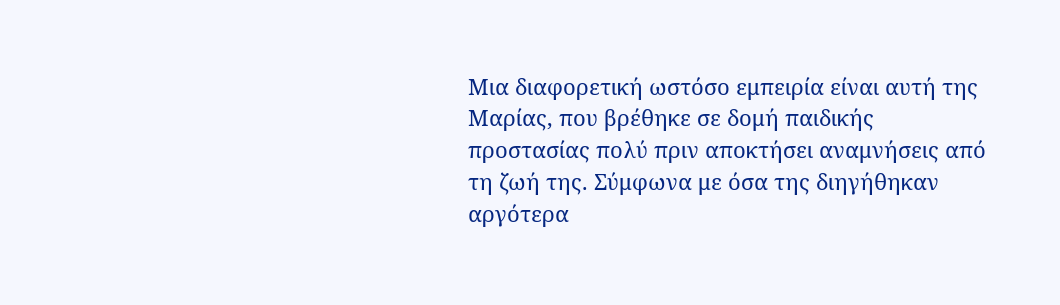Μια διαφορετική ωστόσο εμπειρία είναι αυτή της Μαρίας, που βρέθηκε σε δομή παιδικής προστασίας πολύ πριν αποκτήσει αναμνήσεις από τη ζωή της. Σύμφωνα με όσα της διηγήθηκαν αργότερα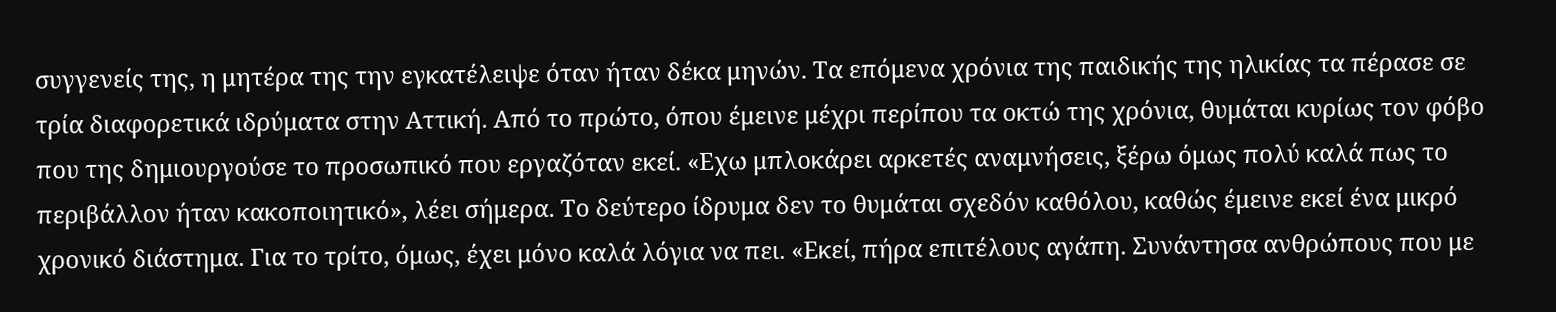συγγενείς της, η μητέρα της την εγκατέλειψε όταν ήταν δέκα μηνών. Τα επόμενα χρόνια της παιδικής της ηλικίας τα πέρασε σε τρία διαφορετικά ιδρύματα στην Αττική. Από το πρώτο, όπου έμεινε μέχρι περίπου τα οκτώ της χρόνια, θυμάται κυρίως τον φόβο που της δημιουργούσε το προσωπικό που εργαζόταν εκεί. «Εχω μπλοκάρει αρκετές αναμνήσεις, ξέρω όμως πολύ καλά πως το περιβάλλον ήταν κακοποιητικό», λέει σήμερα. Το δεύτερο ίδρυμα δεν το θυμάται σχεδόν καθόλου, καθώς έμεινε εκεί ένα μικρό χρονικό διάστημα. Για το τρίτο, όμως, έχει μόνο καλά λόγια να πει. «Εκεί, πήρα επιτέλους αγάπη. Συνάντησα ανθρώπους που με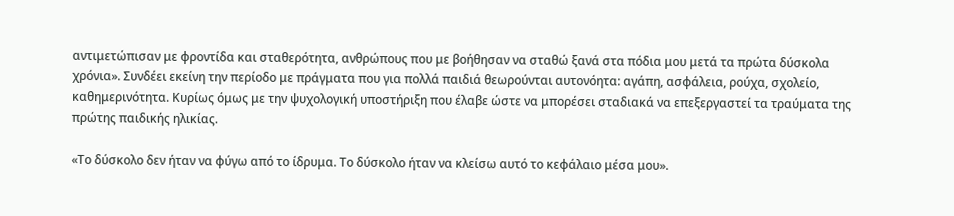αντιμετώπισαν με φροντίδα και σταθερότητα, ανθρώπους που με βοήθησαν να σταθώ ξανά στα πόδια μου μετά τα πρώτα δύσκολα χρόνια». Συνδέει εκείνη την περίοδο με πράγματα που για πολλά παιδιά θεωρούνται αυτονόητα: αγάπη, ασφάλεια, ρούχα, σχολείο, καθημερινότητα. Κυρίως όμως με την ψυχολογική υποστήριξη που έλαβε ώστε να μπορέσει σταδιακά να επεξεργαστεί τα τραύματα της πρώτης παιδικής ηλικίας.

«Το δύσκολο δεν ήταν να φύγω από το ίδρυμα. Το δύσκολο ήταν να κλείσω αυτό το κεφάλαιο μέσα μου».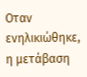Οταν ενηλικιώθηκε, η μετάβαση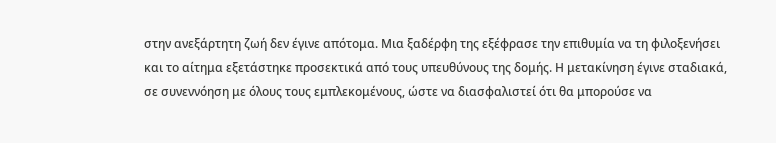στην ανεξάρτητη ζωή δεν έγινε απότομα. Μια ξαδέρφη της εξέφρασε την επιθυμία να τη φιλοξενήσει και το αίτημα εξετάστηκε προσεκτικά από τους υπευθύνους της δομής. Η μετακίνηση έγινε σταδιακά, σε συνεννόηση με όλους τους εμπλεκομένους, ώστε να διασφαλιστεί ότι θα μπορούσε να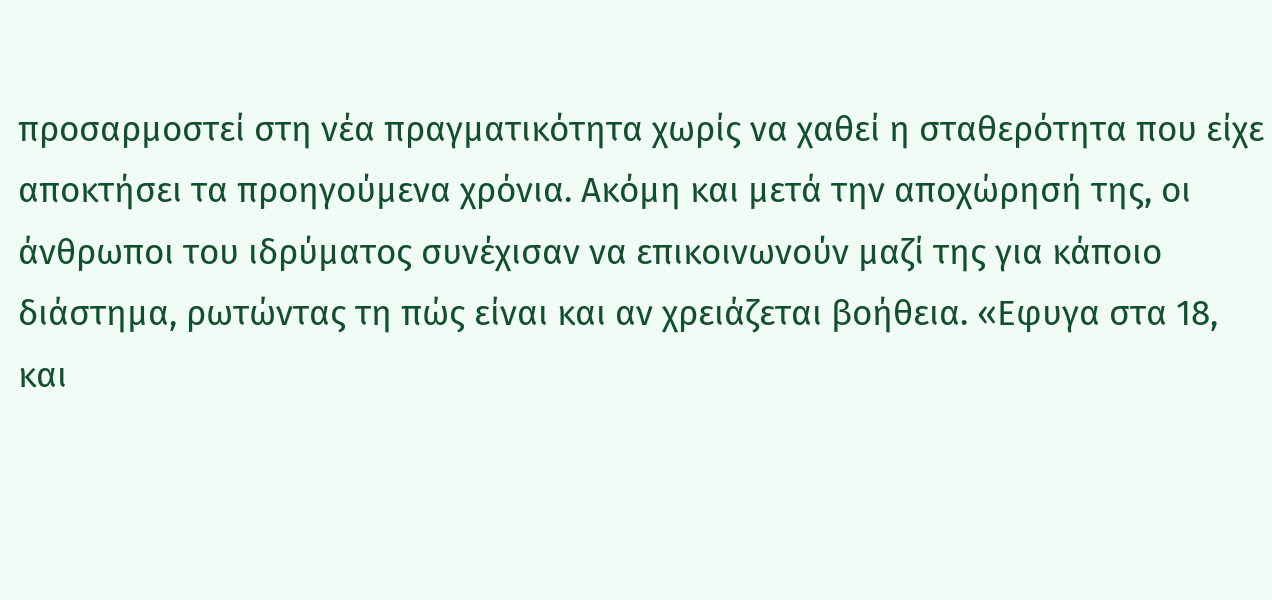προσαρμοστεί στη νέα πραγματικότητα χωρίς να χαθεί η σταθερότητα που είχε αποκτήσει τα προηγούμενα χρόνια. Ακόμη και μετά την αποχώρησή της, οι άνθρωποι του ιδρύματος συνέχισαν να επικοινωνούν μαζί της για κάποιο διάστημα, ρωτώντας τη πώς είναι και αν χρειάζεται βοήθεια. «Εφυγα στα 18, και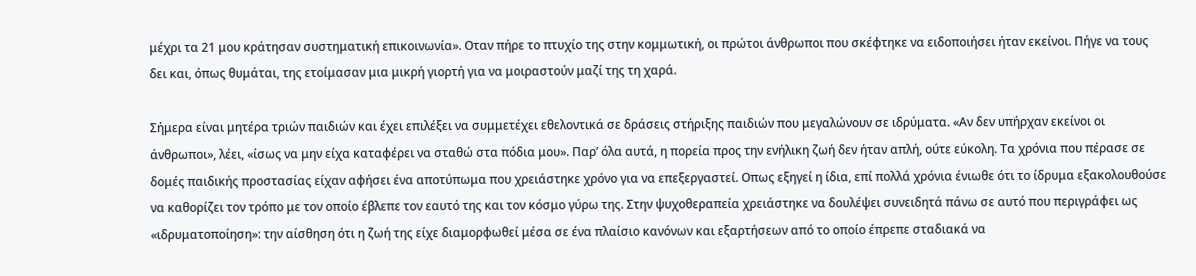μέχρι τα 21 μου κράτησαν συστηματική επικοινωνία». Οταν πήρε το πτυχίο της στην κομμωτική, οι πρώτοι άνθρωποι που σκέφτηκε να ειδοποιήσει ήταν εκείνοι. Πήγε να τους δει και, όπως θυμάται, της ετοίμασαν μια μικρή γιορτή για να μοιραστούν μαζί της τη χαρά.

Σήμερα είναι μητέρα τριών παιδιών και έχει επιλέξει να συμμετέχει εθελοντικά σε δράσεις στήριξης παιδιών που μεγαλώνουν σε ιδρύματα. «Αν δεν υπήρχαν εκείνοι οι άνθρωποι», λέει, «ίσως να μην είχα καταφέρει να σταθώ στα πόδια μου». Παρ’ όλα αυτά, η πορεία προς την ενήλικη ζωή δεν ήταν απλή, ούτε εύκολη. Τα χρόνια που πέρασε σε δομές παιδικής προστασίας είχαν αφήσει ένα αποτύπωμα που χρειάστηκε χρόνο για να επεξεργαστεί. Οπως εξηγεί η ίδια, επί πολλά χρόνια ένιωθε ότι το ίδρυμα εξακολουθούσε να καθορίζει τον τρόπο με τον οποίο έβλεπε τον εαυτό της και τον κόσμο γύρω της. Στην ψυχοθεραπεία χρειάστηκε να δουλέψει συνειδητά πάνω σε αυτό που περιγράφει ως «ιδρυματοποίηση»: την αίσθηση ότι η ζωή της είχε διαμορφωθεί μέσα σε ένα πλαίσιο κανόνων και εξαρτήσεων από το οποίο έπρεπε σταδιακά να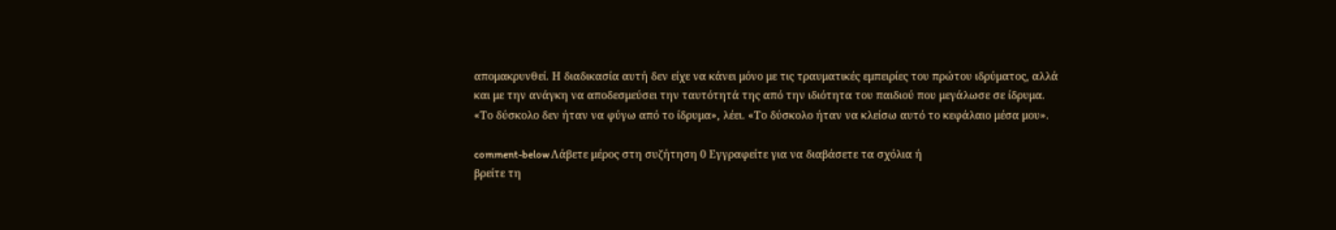απομακρυνθεί. Η διαδικασία αυτή δεν είχε να κάνει μόνο με τις τραυματικές εμπειρίες του πρώτου ιδρύματος, αλλά και με την ανάγκη να αποδεσμεύσει την ταυτότητά της από την ιδιότητα του παιδιού που μεγάλωσε σε ίδρυμα. «Το δύσκολο δεν ήταν να φύγω από το ίδρυμα», λέει. «Το δύσκολο ήταν να κλείσω αυτό το κεφάλαιο μέσα μου».

comment-below Λάβετε μέρος στη συζήτηση 0 Εγγραφείτε για να διαβάσετε τα σχόλια ή
βρείτε τη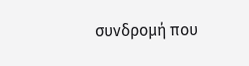συνδρομή που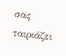σας ταιριάζει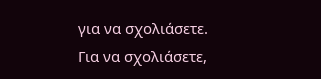για να σχολιάσετε.
Για να σχολιάσετε,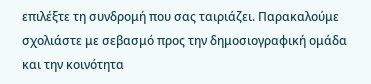επιλέξτε τη συνδρομή που σας ταιριάζει. Παρακαλούμε σχολιάστε με σεβασμό προς την δημοσιογραφική ομάδα και την κοινότητα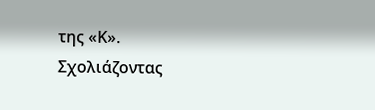της «Κ».
Σχολιάζοντας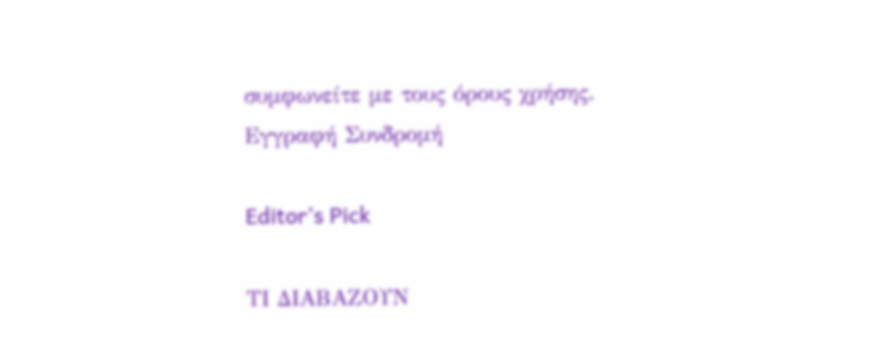συμφωνείτε με τους όρους χρήσης.
Εγγραφή Συνδρομή

Editor’s Pick

ΤΙ ΔΙΑΒΑΖΟΥΝ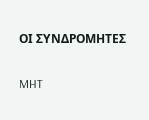ΟΙ ΣΥΝΔΡΟΜΗΤΕΣ

MHT